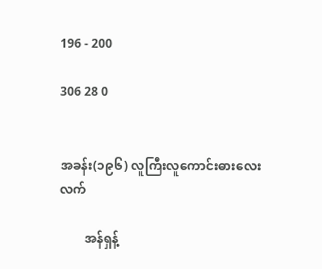196 - 200

306 28 0


အခန်း(၁၉၆) လူကြီးလူကောင်းဓားလေးလက်

        အန်ရှန့်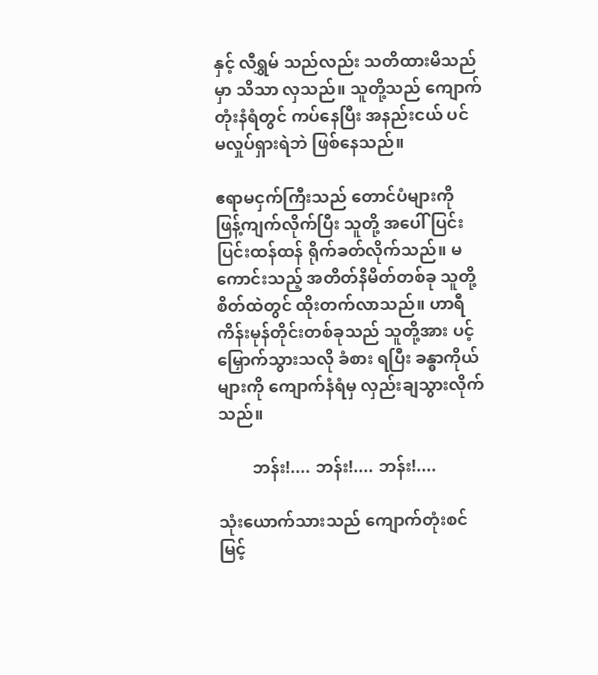နှင့် လီရွှမ် သည်လည်း သတိထားမိသည်မှာ သိသာ လှသည်။ သူတို့သည် ကျောက်တုံးနံရံတွင် ကပ်နေပြီး အနည်းငယ် ပင် မလှုပ်ရှားရဲဘဲ ဖြစ်နေသည်။

ဧရာမငှက်ကြီးသည် တောင်ပံများကို ဖြန့်ကျက်လိုက်ပြီး သူတို့ အပေါ် ပြင်းပြင်းထန်ထန် ရိုက်ခတ်လိုက်သည်။ မကောင်းသည့် အတိတ်နိမိတ်တစ်ခု သူတို့စိတ်ထဲတွင် ထိုးတက်လာသည်။ ဟာရီ  ကိန်းမုန်တိုင်းတစ်ခုသည် သူတို့အား ပင့်မြှောက်သွားသလို ခံစား ရပြီး ခန္ဓာကိုယ်များကို ကျောက်နံရံမှ လှည်းချသွားလိုက်သည်။

        ဘန်း!.... ဘန်း!.... ဘန်း!....

သုံးယောက်သားသည် ကျောက်တုံးစင်မြင့်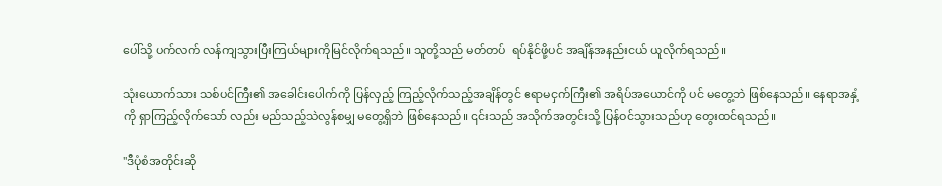ပေါ်သို့ ပက်လက် လန်ကျသွားပြီးကြယ်များကိုမြင်လိုက်ရသည်။ သူတို့သည် မတ်တပ်  ရပ်နိုင်ဖို့ပင် အချိန်အနည်းငယ် ယူလိုက်ရသည်။

သုံးယောက်သား သစ်ပင်ကြီး၏ အခေါင်းပေါက်ကို ပြန်လှည့် ကြည့်လိုက်သည့်အချိန်တွင် ဧရာမငှက်ကြီး၏ အရိပ်အယောင်ကို ပင် မတွေ့ဘဲ ဖြစ်နေသည်။ နေရာအနှံ့ကို ရှာကြည့်လိုက်သော် လည်း မည်သည့်သဲလွန်စမျှ မတွေ့ရှိဘဲ ဖြစ်နေသည်။ ၎င်းသည် အသိုက်အတွင်းသို့ ပြန်ဝင်သွားသည်ဟု တွေးထင်ရသည်။

"ဒီပုံစံအတိုင်းဆို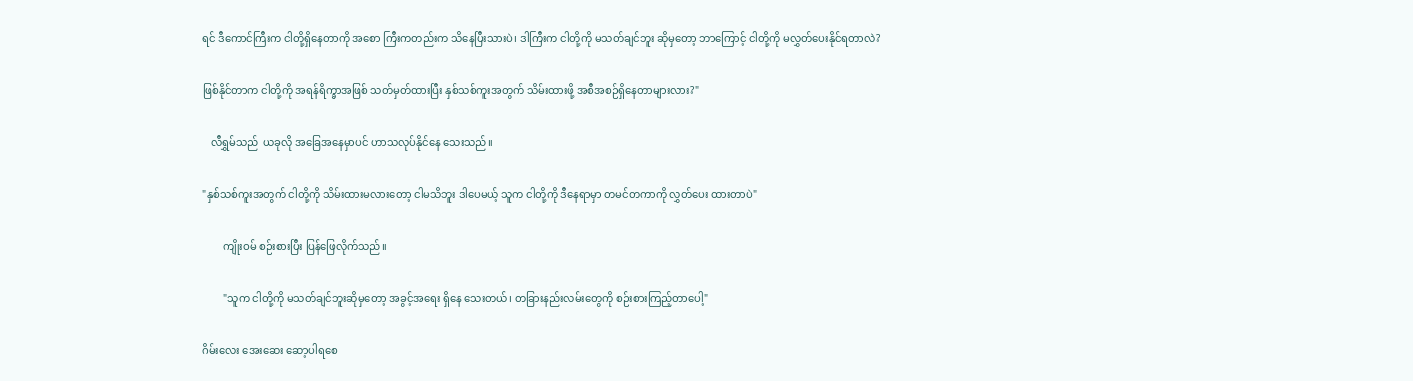ရင် ဒီကောင်ကြီးက ငါတို့ရှိနေတာကို အစော ကြီးကတည်းက သိနေပြီးသားပဲ၊ ဒါကြီးက ငါတို့ကို မသတ်ချင်ဘူး ဆိုမှတော့ ဘာကြောင့် ငါတို့ကို မလွှတ်ပေးနိုင်ရတာလဲ?

ဖြစ်နိုင်တာက ငါတို့ကို အရန်ရိက္ခာအဖြစ် သတ်မှတ်ထားပြီး နှစ်သစ်ကူးအတွက် သိမ်းထားဖို့ အစီအစဉ်ရှိနေတာများလား?"

   လီရွှမ်သည်  ယခုလို အခြေအနေမှာပင် ဟာသလုပ်နိုင်နေ သေးသည်။

"နှစ်သစ်ကူးအတွက် ငါတို့ကို သိမ်းထားမလားတော့ ငါမသိဘူး ဒါပေမယ့် သူက ငါတို့ကို ဒီနေရာမှာ တမင်တကာကို လွှတ်ပေး ထားတာပဲ"

        ကျိုးဝမ် စဉ်းစားပြီး ပြန်ဖြေလိုက်သည်။

        "သူက ငါတို့ကို မသတ်ချင်ဘူးဆိုမှတော့ အခွင့်အရေး ရှိနေ သေးတယ်၊ တခြားနည်းလမ်းတွေကို စဉ်းစားကြည့်တာပေါ့"

ဂိမ်းလေး အေးဆေး ဆော့ပါရစေ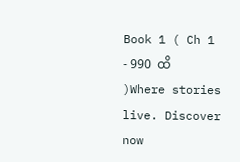Book 1 ( Ch 1 - 990  ထိ )Where stories live. Discover now